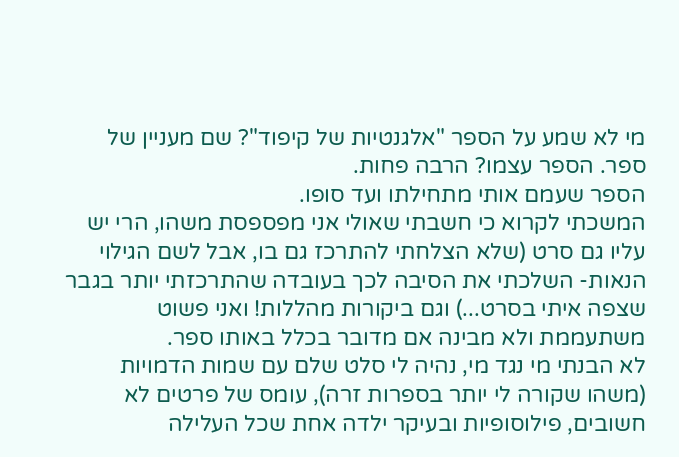מי לא שמע על הספר "אלגנטיות של קיפוד"? שם מעניין של ספר. הספר עצמו? הרבה פחות.
הספר שעמם אותי מתחילתו ועד סופו.
המשכתי לקרוא כי חשבתי שאולי אני מפספסת משהו, הרי יש עליו גם סרט (שלא הצלחתי להתרכז גם בו, אבל לשם הגילוי הנאות- השלכתי את הסיבה לכך בעובדה שהתרכזתי יותר בגבר שצפה איתי בסרט...) וגם ביקורות מהללות! ואני פשוט משתעממת ולא מבינה אם מדובר בכלל באותו ספר.
לא הבנתי מי נגד מי, נהיה לי סלט שלם עם שמות הדמויות (משהו שקורה לי יותר בספרות זרה), עומס של פרטים לא חשובים, פילוסופיות ובעיקר ילדה אחת שכל העלילה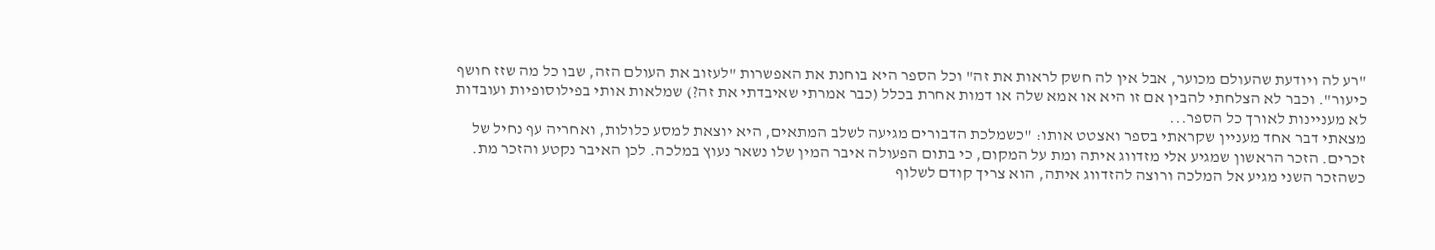"רע לה ויודעת שהעולם מכוער, אבל אין לה חשק לראות את זה" וכל הספר היא בוחנת את האפשרות "לעזוב את העולם הזה, שבו כל מה שזז חושף כיעור". וכבר לא הצלחתי להבין אם זו היא או אמא שלה או דמות אחרת בכלל (כבר אמרתי שאיבדתי את זה?) שמלאות אותי בפילוסופיות ועובדות לא מעניינות לאורך כל הספר...
מצאתי דבר אחד מעניין שקראתי בספר ואצטט אותו: "כשמלכת הדבורים מגיעה לשלב המתאים, היא יוצאת למסע כלולות, ואחריה עף נחיל של זכרים. הזכר הראשון שמגיע אלי מזדווג איתה ומת על המקום, כי בתום הפעולה איבר המין שלו נשאר נעוץ במלכה. לכן האיבר נקטע והזכר מת. כשהזכר השני מגיע אל המלכה ורוצה להזדווג איתה, הוא צריך קודם לשלוף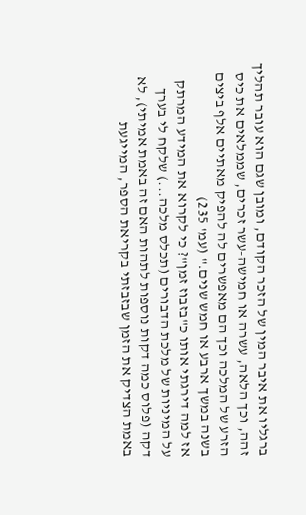ברגליו את איבר המין של הזכר הקודם, ומובן שגם הוא עובר תהליך זהה, וכך הלאה, עשרה או חמישה-עשר זכרים, שממלאים את כיס הזרע של המלכה וכך הם מאפשרים לה להפיק מאתיים אלף ביצים בשנה במשך ארבע או חמש שנים." (עמ' 235)
אז למה דירגתי אותו כ"בזבוז זמן"? כי לקרוא את המידע המרתק על המיניות של מלכת הדבורים (תכלס מלכה...) שלקח לי בערך דקה (פלוס כמה דקות נוספות לתהות האם זה באמת אמיתי), לא באמת הצדיק את הזמן שבזבזתי בקריאת הספר, המייגעת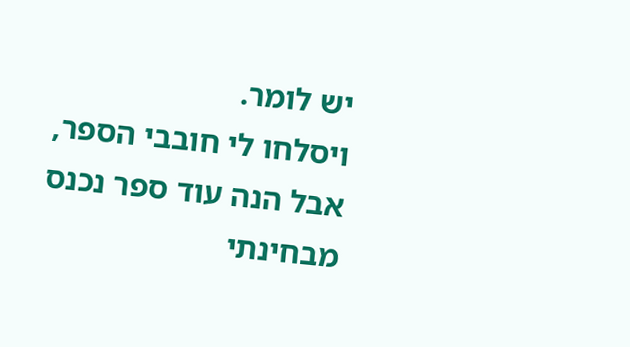יש לומר.
ויסלחו לי חובבי הספר, אבל הנה עוד ספר נכנס מבחינתי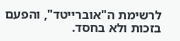לרשימת ה"אוברייטד", והפעם בזכות ולא בחסד.